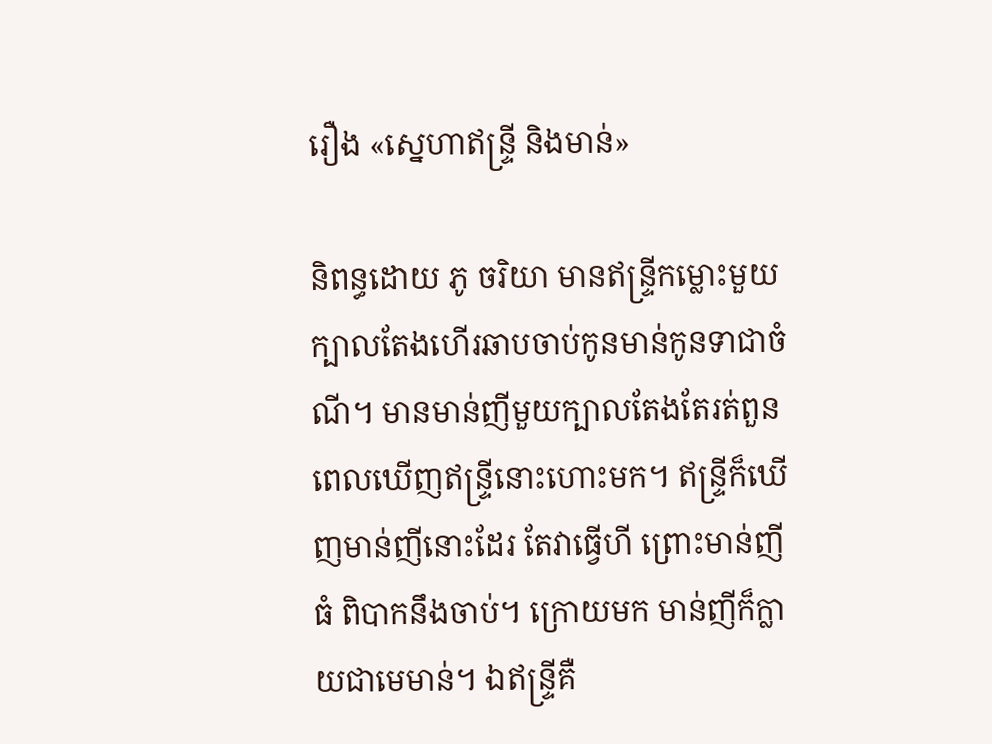រឿង «ស្នេហាឥន្ទ្រី និងមាន់»

និពន្ធដោយ ភូ ចរិយា មានឥន្ទ្រីកម្លោះមួយក្បាលតែងហើរឆាបចាប់កូនមាន់កូនទាជាចំណី។ មានមាន់ញីមួយក្បាលតែងតែរត់ពួន ពេលឃើញឥន្ទ្រីនោះហោះមក។ ឥន្ទ្រីក៏ឃើញមាន់ញីនោះដែរ តែវាធ្វើហី ព្រោះមាន់ញីធំ ពិបាកនឹងចាប់។ ក្រោយមក មាន់ញីក៏ក្លាយជាមេមាន់។ ឯឥន្ទ្រីគឺ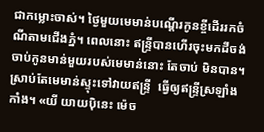ជាកម្លោះចាស់។ ថ្ងៃមួយមេមាន់បណ្តើរកូនខ្ចីដើររកចំណីតាមជើងភ្នំ។ ពេលនោះ ឥន្រ្ទីបានហើរចុះមកដីចង់ចាប់កូនមាន់មួយរបស់មេមាន់នោះ តែចាប់ មិនបាន។ ស្រាប់តែមេមាន់ស្ទុះទៅវាយឥន្ទ្រី  ធ្វើឲ្យឥន្ទ្រីស្រឡាំងកាំង។ «យី យាយប៉ិនេះ ម៉េច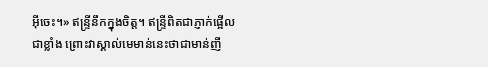អ៊ីចេះ។» ឥន្ទ្រីនឹកក្នុងចិត្ត។ ឥន្ទ្រីពិតជាភ្ញាក់ផ្អើលជាខ្លាំង ព្រោះវាស្គាល់មេមាន់នេះថាជាមាន់ញី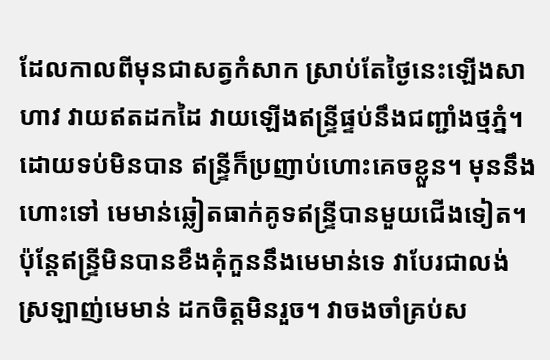ដែលកាលពីមុនជាសត្វកំសាក ស្រាប់តែថ្ងៃនេះឡើងសាហាវ វាយឥតដកដៃ វាយឡើងឥន្ទ្រីផ្ទប់នឹងជញ្ជាំងថ្មភ្នំ។ ដោយទប់មិនបាន ឥន្ទ្រីក៏ប្រញាប់ហោះគេចខ្លួន។ មុននឹងហោះទៅ មេមាន់ឆ្លៀតធាក់គូទឥន្ទ្រីបានមួយជើងទៀត។ ប៉ុន្តែឥន្ទ្រីមិនបានខឹងគុំកួននឹងមេមាន់ទេ វាបែរជាលង់ស្រឡាញ់មេមាន់ ដកចិត្តមិនរួច។ វាចងចាំគ្រប់ស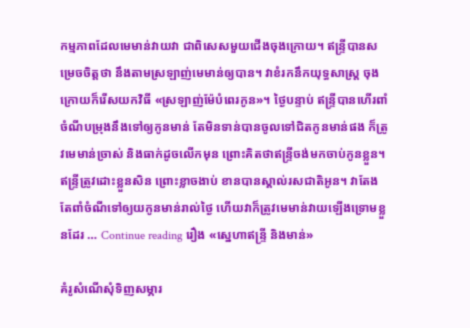កម្មភាពដែលមេមាន់វាយវា ជាពិសេសមួយជើងចុងក្រោយ។ ឥន្ទ្រីបានសម្រេចចិត្តថា នឹងតាមស្រឡាញ់មេមាន់ឲ្យបាន។ វាខំរកនឹកយុទ្ធសាស្ត្រ ចុងក្រោយក៏រើសយកវិធី «ស្រឡាញ់ម៉ែបំពេរកូន»។ ថ្ងៃបន្ទាប់ ឥន្ទ្រីបានហើរពាំចំណីបម្រុងនឹងទៅឲ្យកូនមាន់ តែមិនទាន់បានចូលទៅជិតកូនមាន់ផង ក៏ត្រូវមេមាន់ច្រាស់ និងធាក់ដូចលើកមុន ព្រោះគិតថាឥន្ទ្រីចង់មកចាប់កូនខ្លួន។ ឥន្ទ្រីត្រូវដោះខ្លួនសិន ព្រោះខ្លាចងាប់ ខានបានស្គាល់រសជាតិអូន។ វាតែងតែពាំចំណីទៅឲ្យយកូនមាន់រាល់ថ្ងៃ ហើយវាក៏ត្រូវមេមាន់វាយឡើងទ្រោមខ្លួនដែរ … Continue reading រឿង «ស្នេហាឥន្ទ្រី និងមាន់»

គំរូសំណើសុំទិញសម្ភារ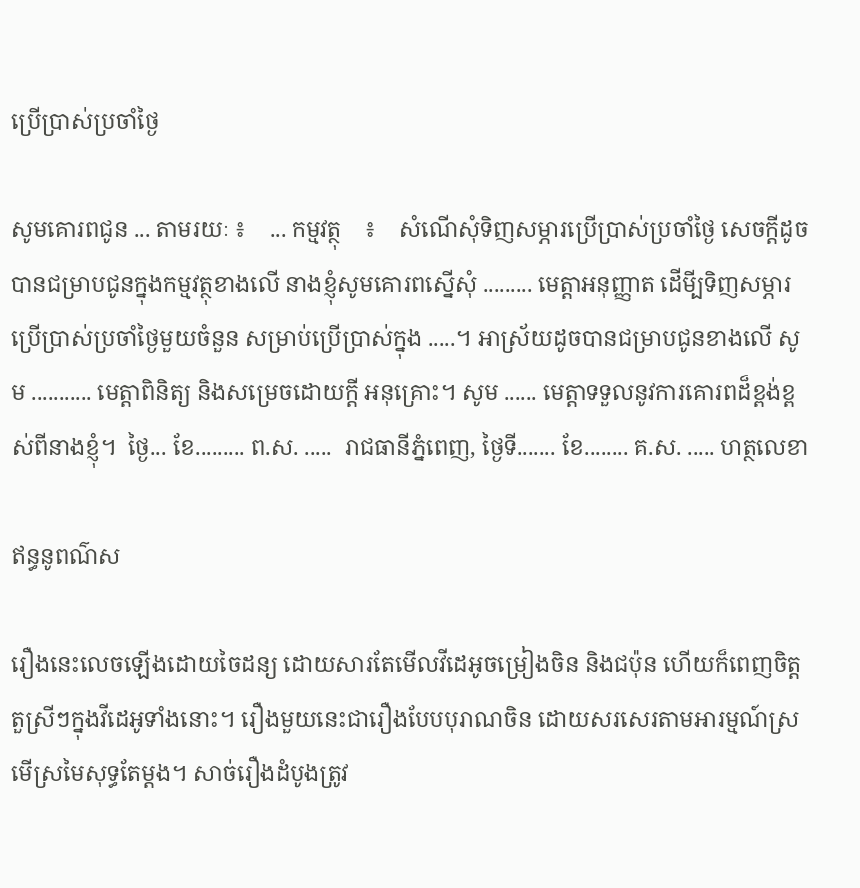ប្រើប្រាស់ប្រចាំថ្ងៃ

សូមគោរពជូន ... តាមរយៈ ៖    ... កម្មវត្ថុ    ៖    សំណើសុំទិញសម្ភារប្រើប្រាស់ប្រចាំថ្ងៃ សេចក្តីដូចបានជម្រាបជូនក្នុងកម្មវត្ថុខាងលើ នាងខ្ញុំសូមគោរពស្នើសុំ ......... មេត្តាអនុញ្ញាត ដើមី្បទិញសម្ភារប្រើប្រាស់ប្រចាំថ្ងៃមួយចំនួន សម្រាប់ប្រើប្រាស់ក្នុង .....។ អាស្រ័យដូចបានជម្រាបជូនខាងលើ សូម ........... មេត្តាពិនិត្យ និងសម្រេចដោយក្តី អនុគ្រោះ។ សូម ...... មេត្តាទទួលនូវការគោរពដ៏ខ្ពង់ខ្ពស់ពីនាងខ្ញុំ។  ថ្ងៃ... ខែ......... ព.ស. .....  រាជធានីភ្នំពេញ, ថ្ងៃទី....... ខែ........ គ.ស. ..... ហត្ថលេខា

ឥន្ធនូពណ៌ស

រឿងនេះលេចឡើងដោយចៃដន្យ ដោយសារតែមើលវីដេអូចម្រៀងចិន និងជប៉ុន ហើយក៏ពេញចិត្តតួស្រីៗក្នុងវីដេអូទាំងនោះ។ រឿងមួយនេះជារឿងបែបបុរាណចិន ដោយសរសេរតាមអារម្មណ៍ស្រមើស្រមៃសុទ្ធតែម្តង។ សាច់រឿងដំបូងត្រូវ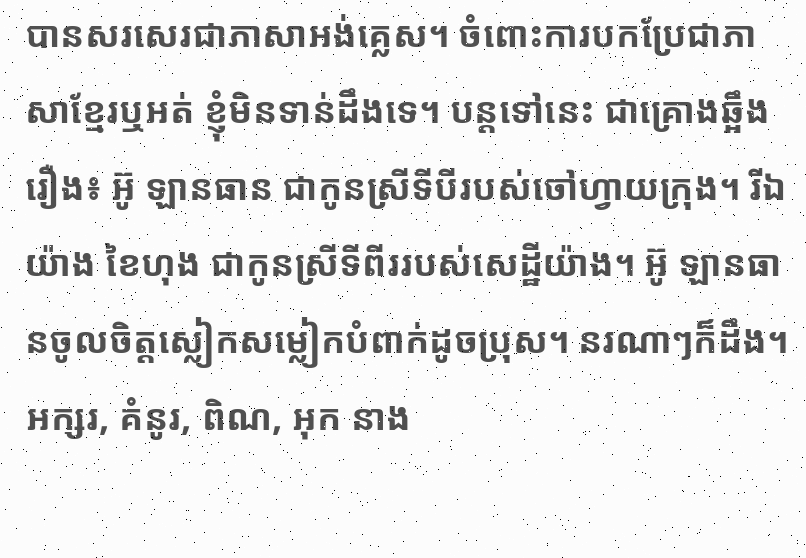បានសរសេរជាភាសាអង់គ្លេស។ ចំពោះការបកប្រែជាភាសាខ្មែរឬអត់ ខ្ញុំមិនទាន់ដឹងទេ។ បន្តទៅនេះ ជាគ្រោងឆ្អឹងរឿង៖ អ៊ូ ឡានធាន ជាកូនស្រីទីបីរបស់ចៅហ្វាយក្រុង។ រីឯ យ៉ាង ខៃហុង ជាកូនស្រីទីពីររបស់សេដ្ឋីយ៉ាង។ អ៊ូ ឡានធានចូលចិត្តស្លៀកសម្លៀកបំពាក់ដូចប្រុស។ នរណាៗក៏ដឹង។ អក្សរ, គំនូរ, ពិណ, អុក នាង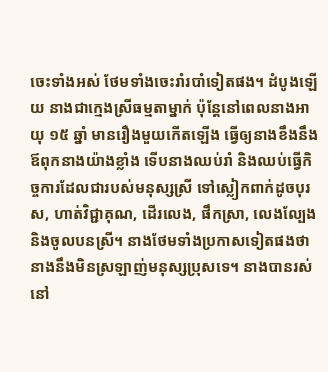ចេះទាំងអស់ ថែមទាំងចេះរាំរបាំទៀតផង។ ដំបូងឡើយ នាងជាក្មេងស្រីធម្មតាម្នាក់ ប៉ុន្តែនៅពេលនាងអាយុ ១៥ ឆ្នាំ មានរឿងមួយកើតឡើង ធ្វើឲ្យនាងខឹងនឹងឪពុកនាងយ៉ាងខ្លាំង ទើបនាងឈប់រាំ និងឈប់ធ្វើកិច្ចការដែលជារបស់មនុស្សស្រី ទៅស្លៀកពាក់ដូចបុរស, ហាត់វិជ្ជាគុណ, ដើរលេង, ផឹកស្រា, លេងល្បែង និងចូលបនស្រី។ នាងថែមទាំងប្រកាសទៀតផងថា នាងនឹងមិនស្រឡាញ់មនុស្សប្រុសទេ។ នាងបានរស់នៅ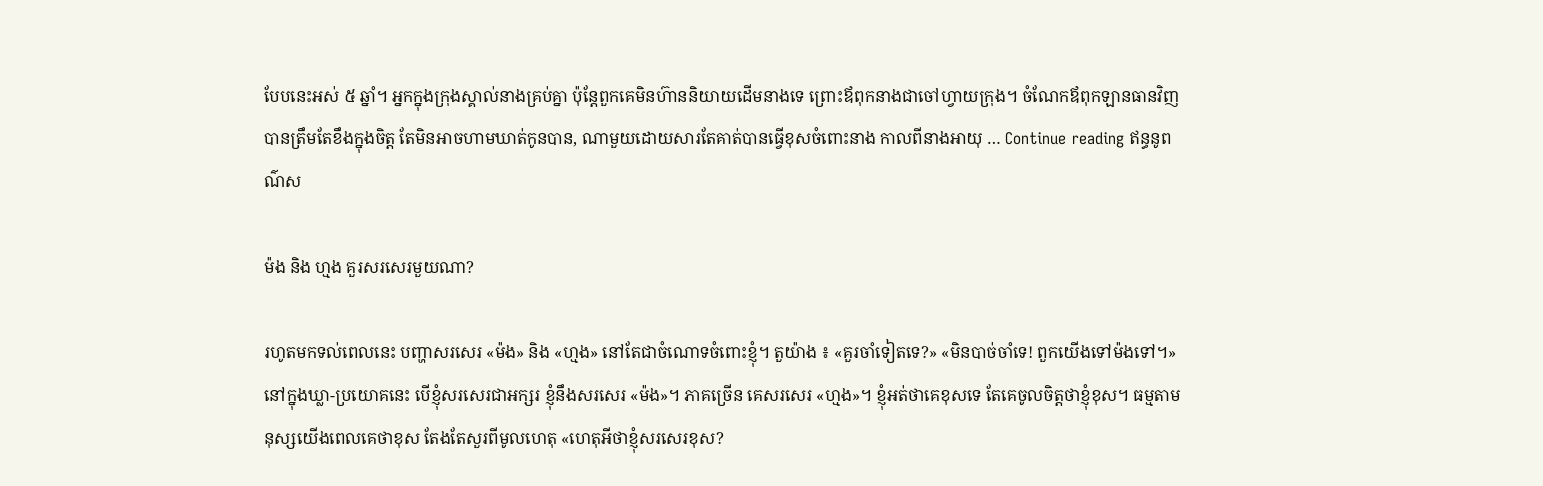បែបនេះអស់ ៥ ឆ្នាំ។ អ្នកក្នុងក្រុងស្គាល់នាងគ្រប់គ្នា ប៉ុន្តែពួកគេមិនហ៊ាននិយាយដើមនាងទេ ព្រោះឪពុកនាងជាចៅហ្វាយក្រុង។ ចំណែកឪពុកឡានធានវិញ បានត្រឹមតែខឹងក្នុងចិត្ត តែមិនអាចហាមឃាត់កូនបាន, ណាមួយដោយសារតែគាត់បានធ្វើខុសចំពោះនាង កាលពីនាងអាយុ … Continue reading ឥន្ធនូពណ៌ស

ម៉ង និង ហ្មង គួរសរសេរមួយណា?

រហូតមកទល់ពេលនេះ បញ្ហាសរសេរ «ម៉ង» និង «ហ្មង» នៅតែជាចំណោទចំពោះខ្ញុំ។ តួយ៉ាង ៖ «គួរចាំទៀតទេ?» «មិនបាច់ចាំទេ! ពួកយើងទៅម៉ងទៅ។» នៅក្នុងឃ្លា-ប្រយោគនេះ បើខ្ញុំសរសេរជាអក្សរ ខ្ញុំនឹងសរសេរ «ម៉ង»។ ភាគច្រើន គេសរសេរ «ហ្មង»។ ខ្ញុំអត់ថាគេខុសទេ តែគេចូលចិត្តថាខ្ញុំខុស។ ធម្មតាមនុស្សយើងពេលគេថាខុស តែងតែសួរពីមូលហេតុ «ហេតុអីថាខ្ញុំសរសេរខុស?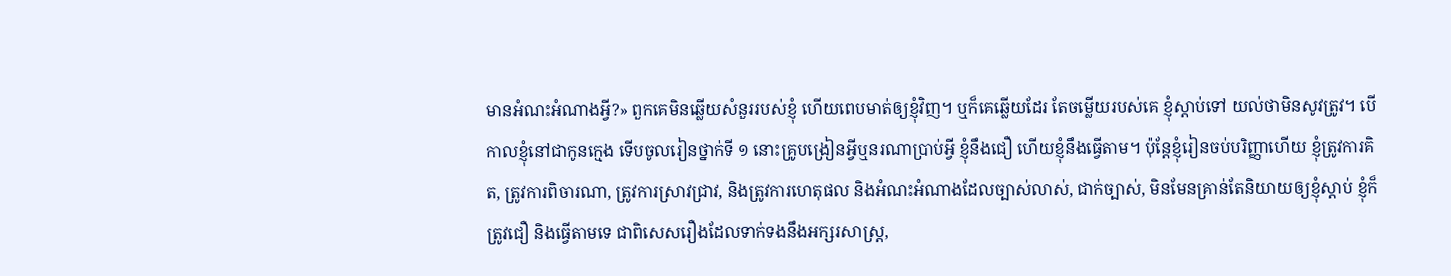មានអំណះអំណាងអ្វី?» ពួកគេមិនឆ្លើយសំនួររបស់ខ្ញុំ ហើយពេបមាត់ឲ្យខ្ញុំវិញ។ ឬក៏គេឆ្លើយដែរ តែចម្លើយរបស់គេ ខ្ញុំស្តាប់ទៅ យល់ថាមិនសូវត្រូវ។ បើកាលខ្ញុំនៅជាកូនក្មេង ទើបចូលរៀនថ្នាក់ទី ១ នោះគ្រូបង្រៀនអ្វីឬនរណាប្រាប់អ្វី ខ្ញុំនឹងជឿ ហើយខ្ញុំនឹងធ្វើតាម។ ប៉ុន្តែខ្ញុំរៀនចប់បរិញ្ញាហើយ ខ្ញុំត្រូវការគិត, ត្រូវការពិចារណា, ត្រូវការស្រាវជ្រាវ, និងត្រូវការហេតុផល និងអំណះអំណាងដែលច្បាស់លាស់, ជាក់ច្បាស់, មិនមែនគ្រាន់តែនិយាយឲ្យខ្ញុំស្តាប់ ខ្ញុំក៏ត្រូវជឿ និងធ្វើតាមទេ ជាពិសេសរឿងដែលទាក់ទងនឹងអក្សរសាស្ត្រ,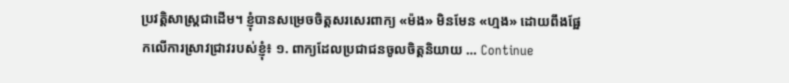ប្រវត្តិសាស្ត្រជាដើម។ ខ្ញុំបានសម្រេចចិត្តសរសេរពាក្យ «ម៉ង» មិនមែន «ហ្មង» ដោយពឹងផ្អែកលើការស្រាវជ្រាវរបស់ខ្ញុំ៖ ១. ពាក្យដែលប្រជាជនចូលចិត្តនិយាយ … Continue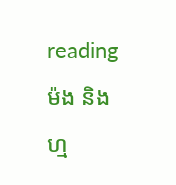reading ម៉ង និង ហ្ម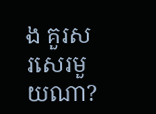ង គួរសរសេរមួយណា?